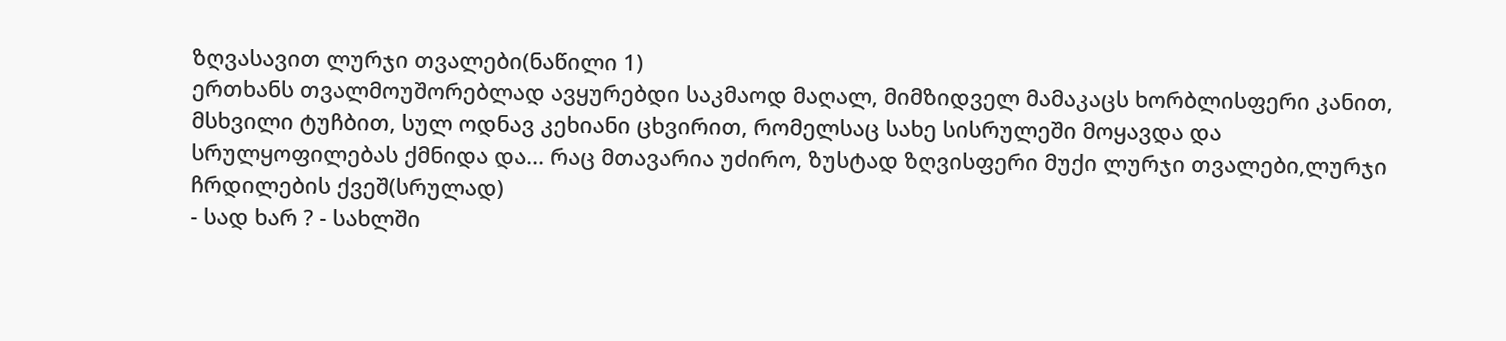ზღვასავით ლურჯი თვალები(ნაწილი 1)
ერთხანს თვალმოუშორებლად ავყურებდი საკმაოდ მაღალ, მიმზიდველ მამაკაცს ხორბლისფერი კანით, მსხვილი ტუჩბით, სულ ოდნავ კეხიანი ცხვირით, რომელსაც სახე სისრულეში მოყავდა და სრულყოფილებას ქმნიდა და... რაც მთავარია უძირო, ზუსტად ზღვისფერი მუქი ლურჯი თვალები,ლურჯი ჩრდილების ქვეშ(სრულად)
- სად ხარ ? - სახლში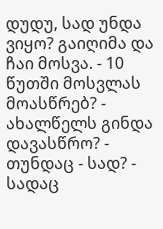დუდუ, სად უნდა ვიყო? გაიღიმა და ჩაი მოსვა. - 10 წუთში მოსვლას მოასწრებ? - ახალწელს გინდა დავასწრო? - თუნდაც - სად? - სადაც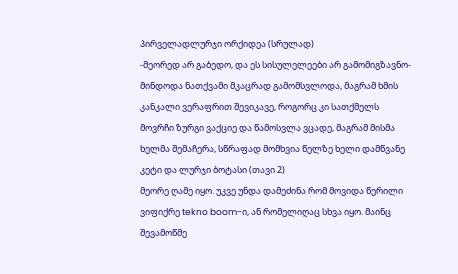პირველადლურჯი ორქიდეა (სრულად)
-მეორედ არ გაბედო, და ეს სისულელეები არ გამომიგზავნო-მინდოდა ნათქვამი მკაცრად გამომსვლოდა, მაგრამ ხმის კანკალი ვერაფრით შევიკავე, როგორც კი სათქმელს მოვრჩი ზურგი ვაქციე და წამოსვლა ვცადე, მაგრამ მისმა ხელმა შემაჩერა, სწრაფად მომხვია წელზე ხელი დამწვანე კეტი და ლურჯი ბოტასი (თავი 2)
მეორე ღამე იყო. უკვე უნდა დამეძინა რომ მოვიდა წერილი ვიფიქრე tekno boom-ი, ან რომელიღაც სხვა იყო. მაინც შევამოწმე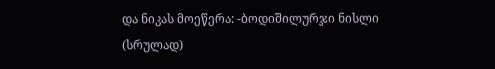და ნიკას მოეწერა: -ბოდიშილურჯი ნისლი (სრულად)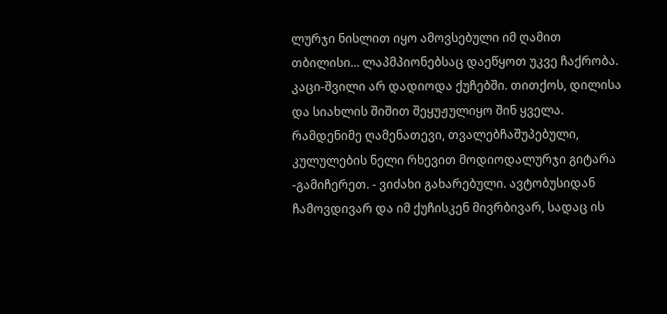ლურჯი ნისლით იყო ამოვსებული იმ ღამით თბილისი... ლაპმპიონებსაც დაეწყოთ უკვე ჩაქრობა. კაცი-შვილი არ დადიოდა ქუჩებში. თითქოს, დილისა და სიახლის შიშით შეყუჟულიყო შინ ყველა. რამდენიმე ღამენათევი, თვალებჩაშუპებული, კულულების ნელი რხევით მოდიოდალურჯი გიტარა
-გამიჩერეთ. - ვიძახი გახარებული. ავტობუსიდან ჩამოვდივარ და იმ ქუჩისკენ მივრბივარ, სადაც ის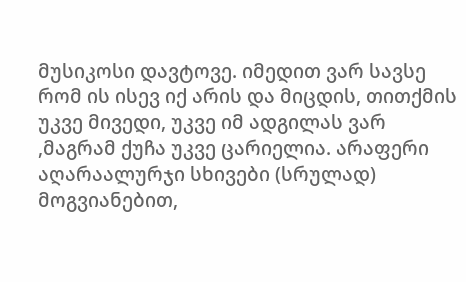მუსიკოსი დავტოვე. იმედით ვარ სავსე რომ ის ისევ იქ არის და მიცდის, თითქმის უკვე მივედი, უკვე იმ ადგილას ვარ ,მაგრამ ქუჩა უკვე ცარიელია. არაფერი აღარაალურჯი სხივები (სრულად)
მოგვიანებით,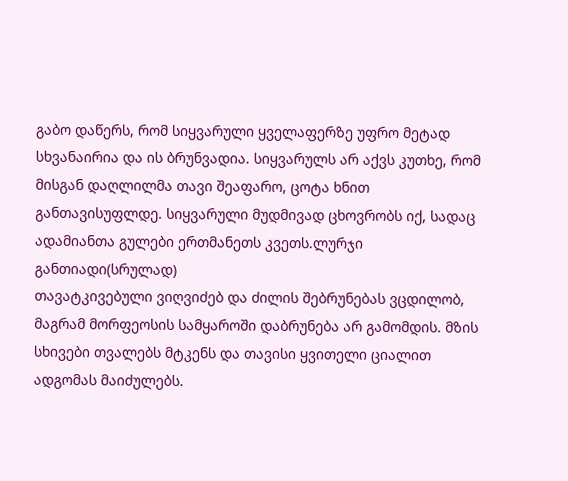გაბო დაწერს, რომ სიყვარული ყველაფერზე უფრო მეტად სხვანაირია და ის ბრუნვადია. სიყვარულს არ აქვს კუთხე, რომ მისგან დაღლილმა თავი შეაფარო, ცოტა ხნით განთავისუფლდე. სიყვარული მუდმივად ცხოვრობს იქ, სადაც ადამიანთა გულები ერთმანეთს კვეთს.ლურჯი განთიადი(სრულად)
თავატკივებული ვიღვიძებ და ძილის შებრუნებას ვცდილობ, მაგრამ მორფეოსის სამყაროში დაბრუნება არ გამომდის. მზის სხივები თვალებს მტკენს და თავისი ყვითელი ციალით ადგომას მაიძულებს.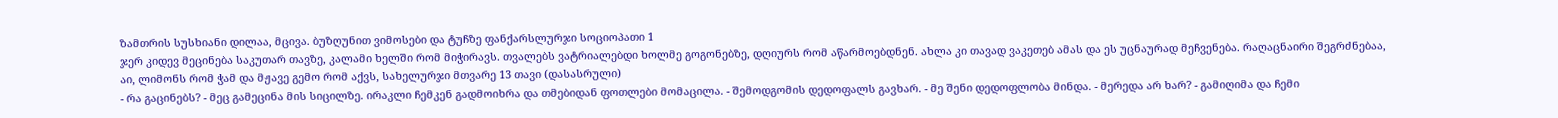ზამთრის სუსხიანი დილაა, მცივა. ბუზღუნით ვიმოსები და ტუჩზე ფანქარსლურჯი სოციოპათი 1
ჯერ კიდევ მეცინება საკუთარ თავზე, კალამი ხელში რომ მიჭირავს. თვალებს ვატრიალებდი ხოლმე გოგონებზე, დღიურს რომ აწარმოებდნენ. ახლა კი თავად ვაკეთებ ამას და ეს უცნაურად მეჩვენება. რაღაცნაირი შეგრძნებაა, აი, ლიმონს რომ ჭამ და მჟავე გემო რომ აქვს, სახელურჯი მთვარე 13 თავი (დასასრული)
- რა გაცინებს? - მეც გამეცინა მის სიცილზე. ირაკლი ჩემკენ გადმოიხრა და თმებიდან ფოთლები მომაცილა. - შემოდგომის დედოფალს გავხარ. - მე შენი დედოფლობა მინდა. - მერედა არ ხარ? - გამიღიმა და ჩემი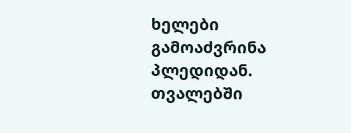ხელები გამოაძვრინა პლედიდან. თვალებში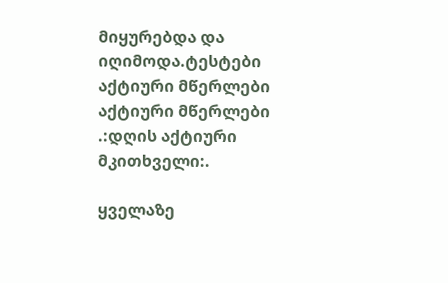მიყურებდა და იღიმოდა.ტესტები
აქტიური მწერლები
აქტიური მწერლები
.:დღის აქტიური მკითხველი:.

ყველაზე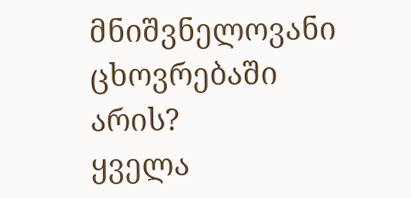მნიშვნელოვანი ცხოვრებაში არის?
ყველა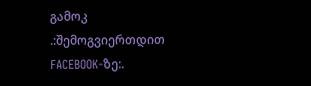გამოკ
.:შემოგვიერთდით FACEBOOK-ზე:.